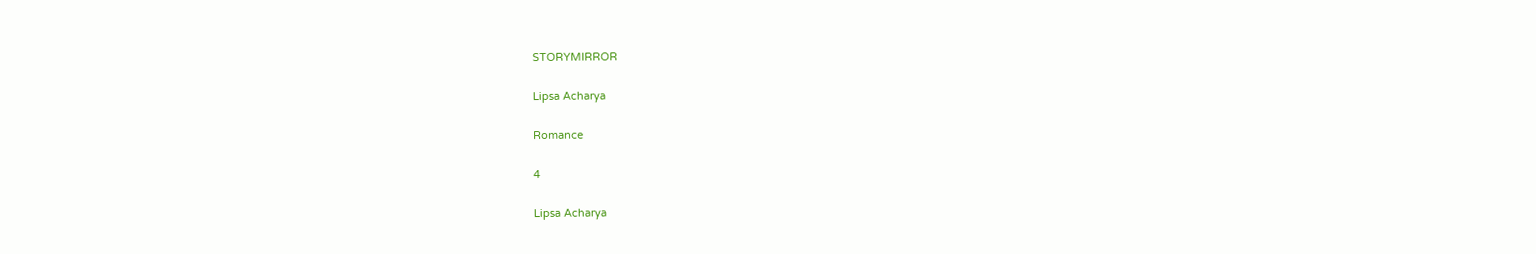STORYMIRROR

Lipsa Acharya

Romance

4

Lipsa Acharya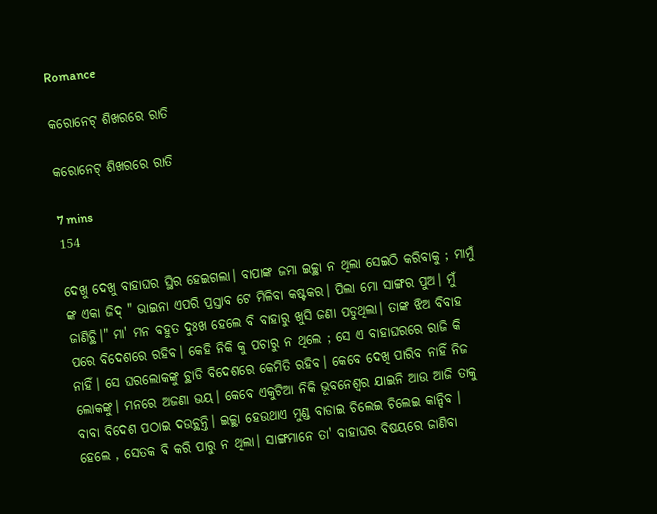Romance

କରୋନେଟ୍ ଶିଖରରେ ରାତି

କରୋନେଟ୍ ଶିଖରରେ ରାତି

7 mins
154

ଦେଖୁ ଦେଖୁ ବାହାଘର ସ୍ଥିର ହେଇଗଲା। ବାପାଙ୍କ ଜମା ଇଚ୍ଚ୍ଥା ନ ଥିଲା ସେଇଠି କରିବାକୁ ; ମାମୁଁ ଙ୍କ ଏକା ଜିଦ୍ " ଭାଇନା ଏପରି ପ୍ରସ୍ତାବ ଟେ ମିଳିବା କଷ୍ଟକର। ପିଲା ମୋ ସାଙ୍ଗର ପୁଅ। ମୁଁ ଜାଣିଚ୍ଥି।" ମା' ମନ ବହୁତ ଦୁଃଖ ହେଲେ ବି ବାହାରୁ ଖୁସି ଜଣା ପଡୁଥିଲା। ତାଙ୍କ ଝିଅ ବିବାହ ପରେ ବିଦେଶରେ ରହିବ। କେହି ନିକି କୁ ପଚାରୁ ନ ଥିଲେ ; ସେ ଏ ବାହାଘରରେ ରାଜି କି ନାହିଁ। ସେ ଘରଲୋକଙ୍କୁ ଚ୍ଥାଡି ବିଦେଶରେ କେମିତି ରହିବ। କେବେ ଦେଖି ପାରିବ ନାହିଁ ନିଜ ଲୋକଙ୍କୁ। ମନରେ ଅଜଣା ଭୟ। କେବେ ଏକୁଟିଆ ନିକି ଭୂବନେଶ୍ବର ଯାଇନି ଆଉ ଆଜି ତାକୁ ବାବା ବିଦେଶ ପଠାଇ ଦଉଚ୍ଥନ୍ତି। ଇଚ୍ଚ୍ଥା ହେଉଥାଏ ମୁଣ୍ଡ ବାଡାଇ ଚିଲେଇ ଚିଲେଇ କାନ୍ଦିବ । ହେଲେ , ସେତକ ବି କରି ପାରୁ ନ ଥିଲା। ସାଙ୍ଗମାନେ ତା' ବାହାଘର ବିଷୟରେ ଜାଣିବା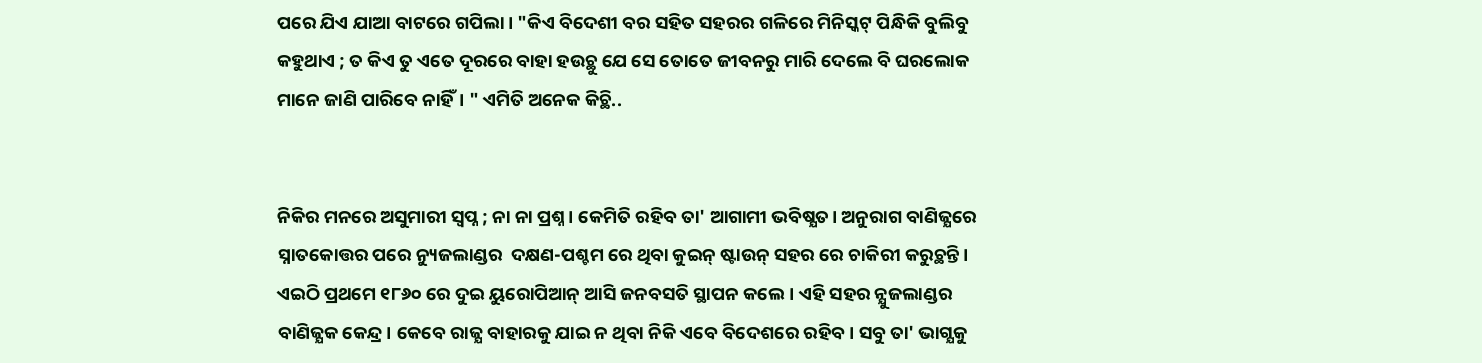ପରେ ଯିଏ ଯାଆ ବାଟରେ ଗପିଲା। "କିଏ ବିଦେଶୀ ବର ସହିତ ସହରର ଗଳିରେ ମିନିସ୍କଟ୍ ପିନ୍ଧିକି ବୁଲିବୁ କହୁଥାଏ ; ତ କିଏ ତୁ ଏତେ ଦୂରରେ ବାହା ହଉଚ୍ଥୁ ଯେ ସେ ତୋତେ ଜୀବନରୁ ମାରି ଦେଲେ ବି ଘରଲୋକ ମାନେ ଜାଣି ପାରିବେ ନାହିଁ। " ଏମିତି ଅନେକ କିଚ୍ଥି..


ନିକିର ମନରେ ଅସୁମାରୀ ସ୍ବପ୍ନ ; ନା ନା ପ୍ରଶ୍ନ। କେମିତି ରହିବ ତା' ଆଗାମୀ ଭବିଷ୍ଯତ। ଅନୁରାଗ ବାଣିଜ୍ଯରେ ସ୍ନାତକୋତ୍ତର ପରେ ନ୍ୟୁଜଲାଣ୍ଡର  ଦକ୍ଷଣ-ପଶ୍ଚମ ରେ ଥିବା କୁଇନ୍ ଷ୍ଟାଉନ୍ ସହର ରେ ଚାକିରୀ କରୁଚ୍ଥନ୍ତି। ଏଇଠି ପ୍ରଥମେ ୧୮୬୦ ରେ ଦୁଇ ୟୁରୋପିଆନ୍ ଆସି ଜନବସତି ସ୍ଥାପନ କଲେ। ଏହି ସହର ନ୍ଯୁଜଲାଣ୍ଡର ବାଣିଜ୍ଯକ କେନ୍ଦ୍ର। କେବେ ରାଜ୍ଯ ବାହାରକୁ ଯାଇ ନ ଥିବା ନିକି ଏବେ ବିଦେଶରେ ରହିବ। ସବୁ ତା' ଭାଗ୍ଯକୁ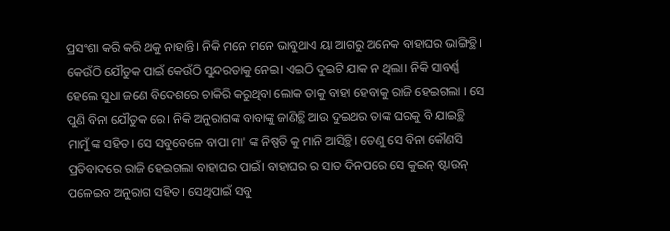ପ୍ରସଂଶା କରି କରି ଥକୁ ନାହାନ୍ତି। ନିକି ମନେ ମନେ ଭାବୁଥାଏ ୟା ଆଗରୁ ଅନେକ ବାହାଘର ଭାଙ୍ଗିଚ୍ଥି। କେଉଁଠି ଯୌତୁକ ପାଇଁ କେଉଁଠି ସୁନ୍ଦରତାକୁ ନେଇ। ଏଇଠି ଦୁଇଟି ଯାକ ନ ଥିଲା। ନିକି ସାବର୍ଣ୍ଣ ହେଲେ ସୁଧା ଜଣେ ବିଦେଶରେ ଚାକିରି କରୁଥିବା ଲୋକ ତାକୁ ବାହା ହେବାକୁ ରାଜି ହେଇଗଲା । ସେ ପୁଣି ବିନା ଯୌତୁକ ରେ। ନିକି ଅନୁରାଗଙ୍କ ବାବାଙ୍କୁ ଜାଣିଚ୍ଥି ଆଉ ଦୁଇଥର ତାଙ୍କ ଘରକୁ ବି ଯାଇଚ୍ଥି ମାମୁଁ ଙ୍କ ସହିତ। ସେ ସବୁବେଳେ ବାପା ମା' ଙ୍କ ନିଷ୍ପତି କୁ ମାନି ଆସିଚ୍ଥି। ତେଣୁ ସେ ବିନା କୌଣସି ପ୍ରତିବାଦରେ ରାଜି ହେଇଗଲା ବାହାଘର ପାଇଁ। ବାହାଘର ର ସାତ ଦିନପରେ ସେ କୁଇନ୍ ଷ୍ଟାଉନ୍ ପଳେଇବ ଅନୁରାଗ ସହିତ। ସେଥିପାଇଁ ସବୁ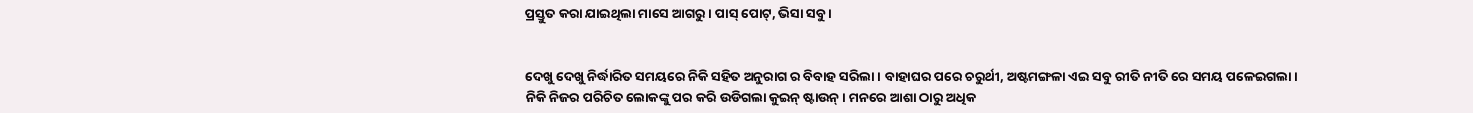ପ୍ରସ୍ତୁତ କରା ଯାଇଥିଲା ମାସେ ଆଗରୁ। ପାସ୍ ପୋଟ୍, ଭିସା ସବୁ ।


ଦେଖୁ ଦେଖୁ ନିର୍ଦ୍ଧାରିତ ସମୟରେ ନିକି ସହିତ ଅନୁରାଗ ର ବିବାହ ସରିଲା। ବାହାଘର ପରେ ଚରୁର୍ଥୀ, ଅଷ୍ଟମଙ୍ଗଳା ଏଇ ସବୁ ରୀତି ନୀତି ରେ ସମୟ ପଳେଇଗଲା। ନିକି ନିଜର ପରିଚିତ ଲୋକଙ୍କୁ ପର କରି ଉଡିଗଲା କୁଇନ୍ ଷ୍ଟାଉନ୍। ମନରେ ଆଶା ଠାରୁ ଅଧିକ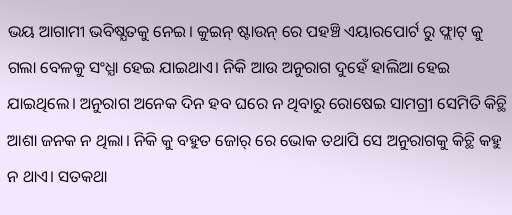ଭୟ ଆଗାମୀ ଭବିଷ୍ଯତକୁ ନେଇ। କୁଇନ୍ ଷ୍ଟାଉନ୍ ରେ ପହଞ୍ଚି ଏୟାରପୋର୍ଟ ରୁ ଫ୍ଲାଟ୍ କୁ ଗଲା ବେଳକୁ ସଂଧ୍ଯା ହେଇ ଯାଇଥାଏ। ନିକି ଆଉ ଅନୁରାଗ ଦୁହେଁ ହାଲିଆ ହେଇ ଯାଇଥିଲେ। ଅନୁରାଗ ଅନେକ ଦିନ ହବ ଘରେ ନ ଥିବାରୁ ରୋଷେଇ ସାମଗ୍ରୀ ସେମିତି କିଚ୍ଥି ଆଶା ଜନକ ନ ଥିଲା। ନିକି କୁ ବହୁତ ଜୋର୍ ରେ ଭୋକ ତଥାପି ସେ ଅନୁରାଗକୁ କିଚ୍ଥି କହୁ ନ ଥାଏ। ସତକଥା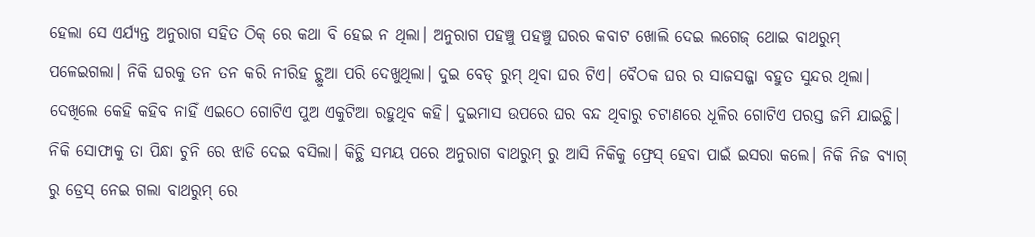ହେଲା ସେ ଏର୍ଯ୍ଯନ୍ତ ଅନୁରାଗ ସହିତ ଠିକ୍ ରେ କଥା ବି ହେଇ ନ ଥିଲା। ଅନୁରାଗ ପହଞ୍ଚୁ ପହଞ୍ଚୁ ଘରର କବାଟ ଖୋଲି ଦେଇ ଲଗେଜ୍ ଥୋଇ ବାଥରୁମ୍ ପଳେଇଗଲା। ନିକି ଘରକୁ ତନ ତନ କରି ନୀରିହ ଚ୍ଥୁଆ ପରି ଦେଖୁଥିଲା। ଦୁଇ ବେଡ୍ ରୁମ୍ ଥିବା ଘର ଟିଏ। ବୈଠକ ଘର ର ସାଜସଜ୍ଜା ବହୁତ ସୁନ୍ଦର ଥିଲା। ଦେଖିଲେ କେହି କହିବ ନାହିଁ ଏଇଠେ ଗୋଟିଏ ପୁଅ ଏକୁଟିଆ ରହୁଥିବ କହି। ଦୁଇମାସ ଉପରେ ଘର ବନ୍ଦ ଥିବାରୁ ଚଟାଣରେ ଧୂଳିର ଗୋଟିଏ ପରସ୍ତ ଜମି ଯାଇଚ୍ଥି। ନିକି ସୋଫାକୁ ତା ପିନ୍ଧା ଚୁନି ରେ ଝାଡି ଦେଇ ବସିଲା। କିଚ୍ଥି ସମୟ ପରେ ଅନୁରାଗ ବାଥରୁମ୍ ରୁ ଆସି ନିକିକୁ ଫ୍ରେସ୍ ହେବା ପାଇଁ ଇସରା କଲେ। ନିକି ନିଜ ବ୍ଯାଗ୍ ରୁ ଡ୍ରେସ୍ ନେଇ ଗଲା ବାଥରୁମ୍ ରେ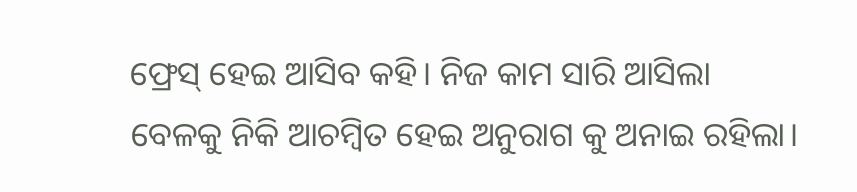ଫ୍ରେସ୍ ହେଇ ଆସିବ କହି। ନିଜ କାମ ସାରି ଆସିଲା ବେଳକୁ ନିକି ଆଚମ୍ବିତ ହେଇ ଅନୁରାଗ କୁ ଅନାଇ ରହିଲା।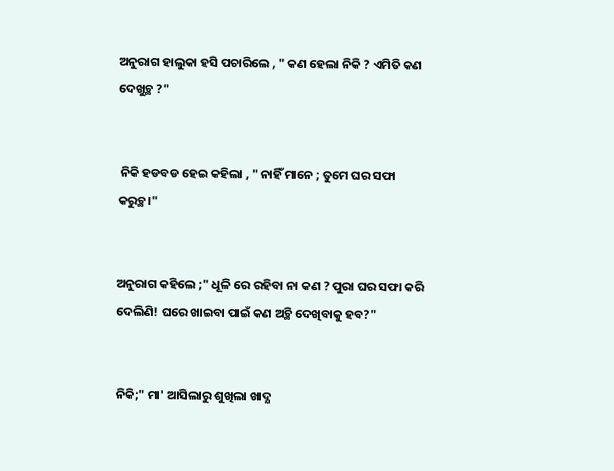ଅନୁରାଗ ହାଲୁକା ହସି ପଚାରିଲେ , " କଣ ହେଲା ନିକି ? ଏମିତି କଣ ଦେଖୁଚ୍ଥ ?"


 ନିକି ହଡବଡ ହେଇ କହିଲା , " ନାହିଁ ମାନେ ; ତୁମେ ଘର ସଫା କରୁଚ୍ଥ।"


ଅନୁରାଗ କହିଲେ ;" ଧୂଳି ରେ ରହିବା ନା କଣ ? ପୁରା ଘର ସଫା କରି ଦେଲିଣି! ଘରେ ଖାଇବା ପାଇଁ କଣ ଅଚ୍ଥି ଦେଖିବାକୁ ହବ?"


ନିକି;" ମା' ଆସିଲାରୁ ଶୁଖିଲା ଖାଦ୍ଯ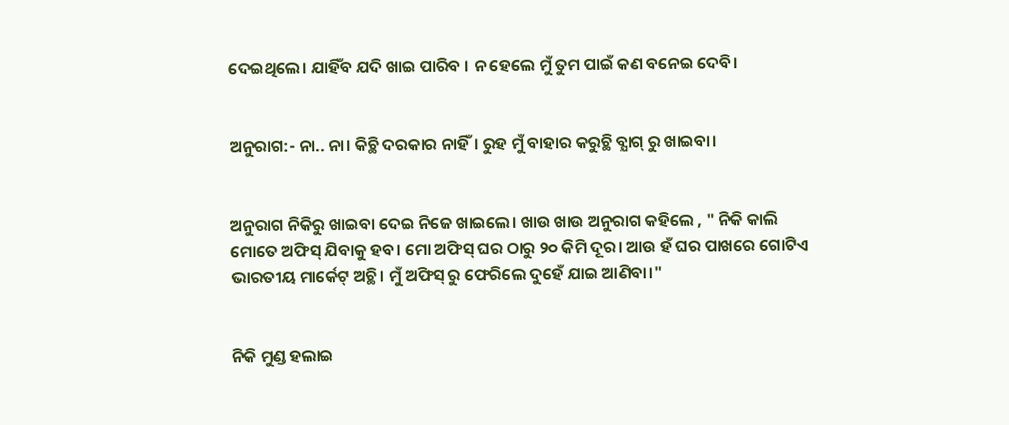ଦେଇଥିଲେ। ଯାହିଁବ ଯଦି ଖାଇ ପାରିବ । ନ ହେଲେ ମୁଁ ତୁମ ପାଇଁ କଣ ବନେଇ ଦେବି।


ଅନୁରାଗ:- ନା.. ନା। କିଚ୍ଥି ଦରକାର ନାହିଁ। ରୁହ ମୁଁ ବାହାର କରୁଚ୍ଥି ବ୍ଯାଗ୍ ରୁ ଖାଇବା।


ଅନୁରାଗ ନିକିରୁ ଖାଇବା ଦେଇ ନିଜେ ଖାଇଲେ। ଖାଉ ଖାଉ ଅନୁରାଗ କହିଲେ , " ନିକି କାଲି ମୋତେ ଅଫିସ୍ ଯିବାକୁ ହବ। ମୋ ଅଫିସ୍ ଘର ଠାରୁ ୨୦ କିମି ଦୂର। ଆଉ ହଁ ଘର ପାଖରେ ଗୋଟିଏ ଭାରତୀୟ ମାର୍କେଟ୍ ଅଚ୍ଥି। ମୁଁ ଅଫିସ୍ ରୁ ଫେରିଲେ ଦୁହେଁ ଯାଇ ଆଣିବା।"


ନିକି ମୁଣ୍ଡ ହଲାଇ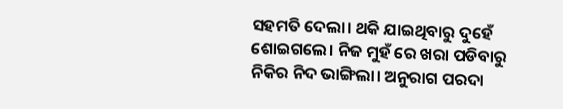ସହମତି ଦେଲା। ଥକି ଯାଇଥିବାରୁ ଦୁହେଁ ଶୋଇଗଲେ। ନିଜ ମୁହଁ ରେ ଖରା ପଡିବାରୁ ନିକିର ନିଦ ଭାଙ୍ଗିଲା। ଅନୁରାଗ ପରଦା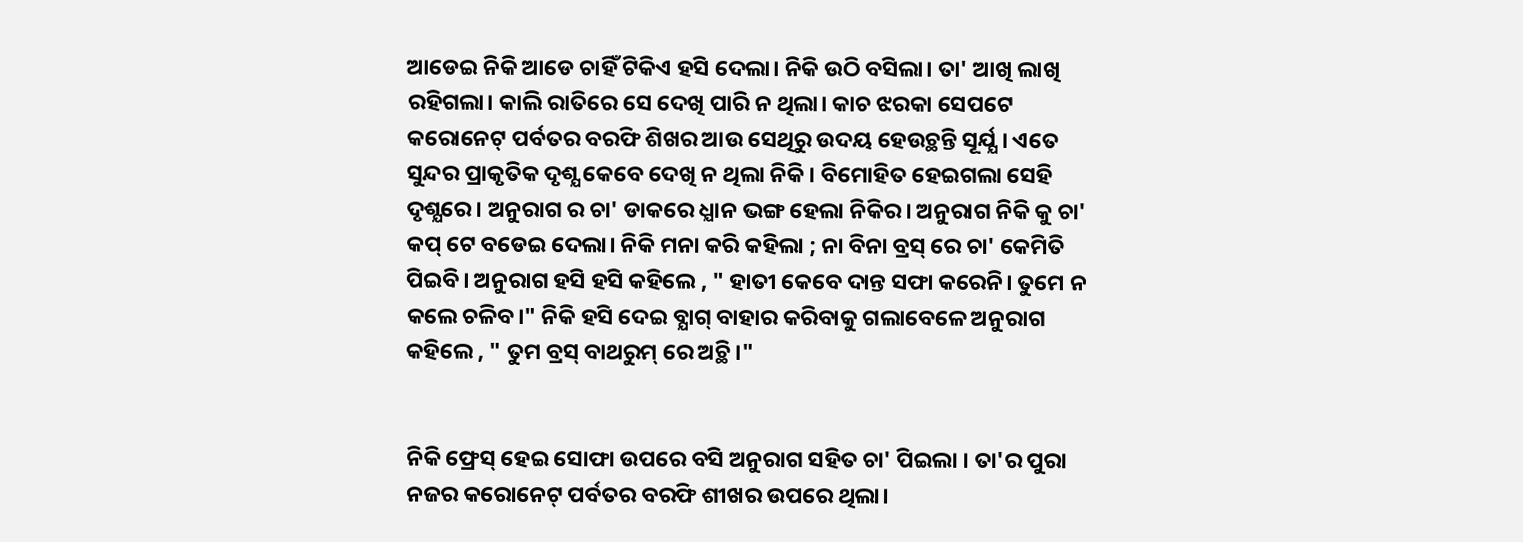ଆଡେଇ ନିକି ଆଡେ ଚାହିଁ ଟିକିଏ ହସି ଦେଲା। ନିକି ଉଠି ବସିଲା। ତା' ଆଖି ଲାଖି ରହିଗଲା। କାଲି ରାତିରେ ସେ ଦେଖି ପାରି ନ ଥିଲା। କାଚ ଝରକା ସେପଟେ କରୋନେଟ୍ ପର୍ବତର ବରଫି ଶିଖର ଆଉ ସେଥିରୁ ଉଦୟ ହେଉଚ୍ଥନ୍ତି ସୂର୍ଯ୍ଯ। ଏତେ ସୁନ୍ଦର ପ୍ରାକୃତିକ ଦୃଶ୍ଯ କେବେ ଦେଖି ନ ଥିଲା ନିକି। ବିମୋହିତ ହେଇଗଲା ସେହି ଦୃଶ୍ଯରେ। ଅନୁରାଗ ର ଚା' ଡାକରେ ଧ୍ଯାନ ଭଙ୍ଗ ହେଲା ନିକିର। ଅନୁରାଗ ନିକି କୁ ଚା' କପ୍ ଟେ ବଡେଇ ଦେଲା। ନିକି ମନା କରି କହିଲା ; ନା ବିନା ବ୍ରସ୍ ରେ ଚା' କେମିତି ପିଇବି। ଅନୁରାଗ ହସି ହସି କହିଲେ , " ହାତୀ କେବେ ଦାନ୍ତ ସଫା କରେନି। ତୁମେ ନ କଲେ ଚଳିବ।" ନିକି ହସି ଦେଇ ବ୍ଯାଗ୍ ବାହାର କରିବାକୁ ଗଲାବେଳେ ଅନୁରାଗ କହିଲେ , " ତୁମ ବ୍ରସ୍ ବାଥରୁମ୍ ରେ ଅଚ୍ଥି।"


ନିକି ଫ୍ରେସ୍ ହେଇ ସୋଫା ଉପରେ ବସି ଅନୁରାଗ ସହିତ ଚା' ପିଇଲା । ତା'ର ପୁରା ନଜର କରୋନେଟ୍ ପର୍ବତର ବରଫି ଶୀଖର ଉପରେ ଥିଲା।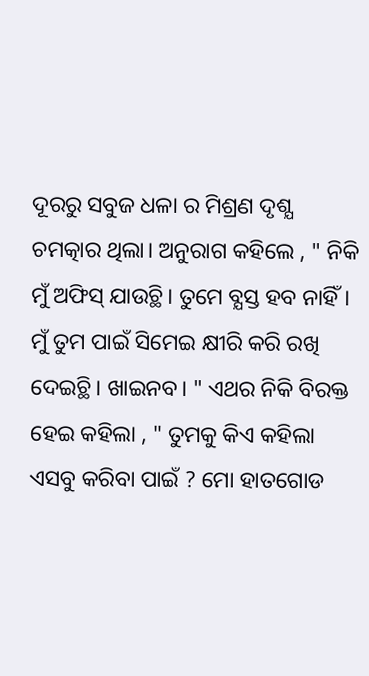ଦୂରରୁ ସବୁଜ ଧଳା ର ମିଶ୍ରଣ ଦୃଶ୍ଯ ଚମତ୍କାର ଥିଲା। ଅନୁରାଗ କହିଲେ , " ନିକି ମୁଁ ଅଫିସ୍ ଯାଉଚ୍ଥି। ତୁମେ ବ୍ଯସ୍ତ ହବ ନାହିଁ। ମୁଁ ତୁମ ପାଇଁ ସିମେଇ କ୍ଷୀରି କରି ରଖି ଦେଇଚ୍ଥି। ଖାଇନବ। " ଏଥର ନିକି ବିରକ୍ତ ହେଇ କହିଲା , " ତୁମକୁ କିଏ କହିଲା ଏସବୁ କରିବା ପାଇଁ ? ମୋ ହାତଗୋଡ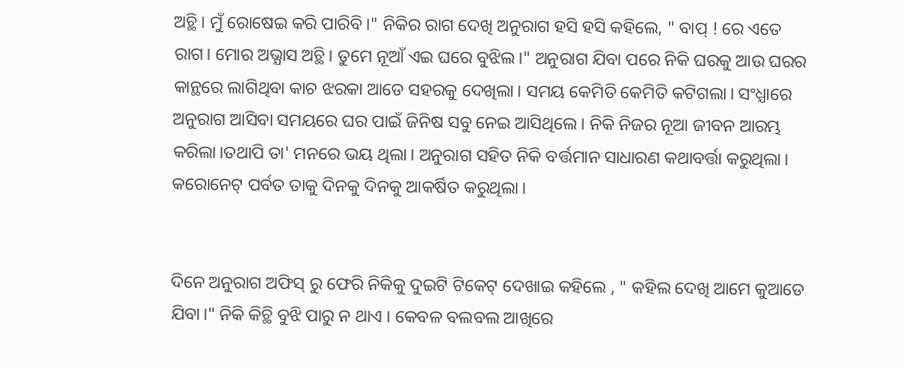ଅଚ୍ଥି। ମୁଁ ରୋଷେଇ କରି ପାରିବି।" ନିକିର ରାଗ ଦେଖି ଅନୁରାଗ ହସି ହସି କହିଲେ, " ବାପ୍ ! ରେ ଏତେ ରାଗ। ମୋର ଅଭ୍ଯାସ ଅଚ୍ଥି। ତୁମେ ନୂଆଁ ଏଇ ଘରେ ବୁଝିଲ।" ଅନୁରାଗ ଯିବା ପରେ ନିକି ଘରକୁ ଆଉ ଘରର କାନ୍ଥରେ ଲାଗିଥିବା କାଚ ଝରକା ଆଡେ ସହରକୁ ଦେଖିଲା। ସମୟ କେମିତି କେମିତି କଟିଗଲା। ସଂଧ୍ଯାରେ ଅନୁରାଗ ଆସିବା ସମୟରେ ଘର ପାଇଁ ଜିନିଷ ସବୁ ନେଇ ଆସିଥିଲେ। ନିକି ନିଜର ନୂଆ ଜୀବନ ଆରମ୍ଭ କରିଲା।ତଥାପି ତା' ମନରେ ଭୟ ଥିଲା। ଅନୁରାଗ ସହିତ ନିକି ବର୍ତ୍ତମାନ ସାଧାରଣ କଥାବର୍ତ୍ତା କରୁଥିଲା। କରୋନେଟ୍ ପର୍ବତ ତାକୁ ଦିନକୁ ଦିନକୁ ଆକର୍ଷିତ କରୁଥିଲା।


ଦିନେ ଅନୁରାଗ ଅଫିସ୍ ରୁ ଫେରି ନିକିକୁ ଦୁଇଟି ଟିକେଟ୍ ଦେଖାଇ କହିଲେ , " କହିଲ ଦେଖି ଆମେ କୁଆଡେ ଯିବା।" ନିକି କିଚ୍ଥି ବୁଝି ପାରୁ ନ ଥାଏ । କେବଳ ବଲବଲ ଆଖିରେ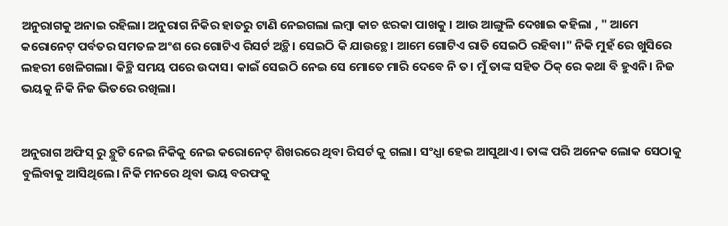ଅନୁରାଗକୁ ଅନାଇ ରହିଲା। ଅନୁରାଗ ନିକିର ହାତରୁ ଟାଣି ନେଇଗଲା ଲମ୍ବା କାଚ ଝରକା ପାଖକୁ । ଆଉ ଆଙ୍ଗୁଳି ଦେଖାଇ କହିଲା , " ଆମେ କରୋନେଟ୍ ପର୍ବତର ସମତଳ ଅଂଶ ରେ ଗୋଟିଏ ରିସର୍ଟ ଅଚ୍ଥି। ସେଇଠି କି ଯାଉଚ୍ଥେ। ଆମେ ଗୋଟିଏ ରାତି ସେଇଠି ରହିବା।" ନିକି ମୁହଁ ରେ ଖୁସିରେ ଲହରୀ ଖେଳିଗଲା। କିଚ୍ଥି ସମୟ ପରେ ଉଦାସ। କାଇଁ ସେଇଠି ନେଇ ସେ ମୋତେ ମାରି ଦେବେ ନି ତ। ମୁଁ ତାଙ୍କ ସହିତ ଠିକ୍ ରେ କଥା ବି ହୁଏନି। ନିଜ ଭୟକୁ ନିକି ନିଜ ଭିତରେ ରଖିଲା।


ଅନୁରାଗ ଅଫିସ୍ ରୁ ଚ୍ଥୁଟି ନେଇ ନିକିକୁ ନେଇ କରୋନେଟ୍ ଶିଖରରେ ଥିବା ରିସର୍ଟ କୁ ଗଲା। ସଂଧ୍ଯା ହେଇ ଆସୁଥାଏ। ତାଙ୍କ ପରି ଅନେକ ଲୋକ ସେଠାକୁ ବୁଲିବାକୁ ଆସିଥିଲେ। ନିକି ମନରେ ଥିବା ଭୟ ବରଫକୁ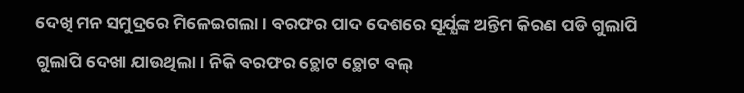ଦେଖି ମନ ସମୁଦ୍ରରେ ମିଳେଇଗଲା। ବରଫର ପାଦ ଦେଶରେ ସୂର୍ଯ୍ଯଙ୍କ ଅନ୍ତିମ କିରଣ ପଡି ଗୁଲାପି ଗୁଲାପି ଦେଖା ଯାଉଥିଲା। ନିକି ବରଫର ଚ୍ଥୋଟ ଚ୍ଥୋଟ ବଲ୍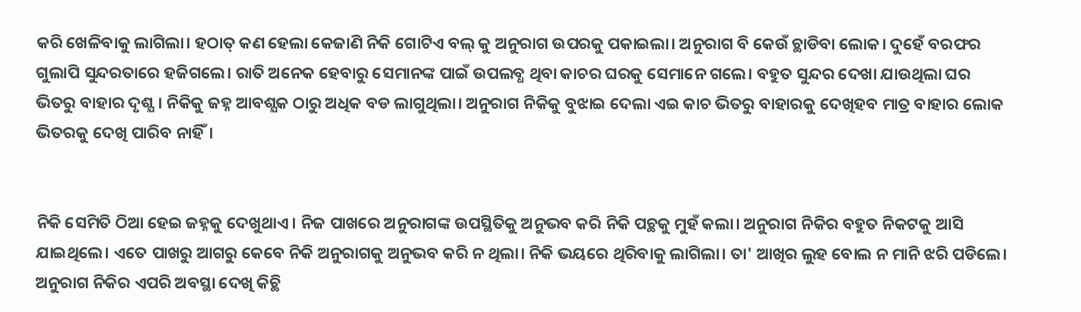କରି ଖେଳିବାକୁ ଲାଗିଲା। ହଠାତ୍ କଣ ହେଲା କେଜାଣି ନିକି ଗୋଟିଏ ବଲ୍ କୁ ଅନୁରାଗ ଉପରକୁ ପକାଇଲା। ଅନୁରାଗ ବି କେଉଁ ଚ୍ଥାଡିବା ଲୋକ। ଦୁହେଁ ବରଫର ଗୁଲାପି ସୁନ୍ଦରତାରେ ହଜିଗଲେ। ରାତି ଅନେକ ହେବାରୁ ସେମାନଙ୍କ ପାଇଁ ଉପଲବ୍ଧ ଥିବା କାଚର ଘରକୁ ସେମାନେ ଗଲେ। ବହୁତ ସୁନ୍ଦର ଦେଖା ଯାଉଥିଲା ଘର ଭିତରୁ ବାହାର ଦୃଶ୍ଯ। ନିକିକୁ ଜହ୍ନ ଆବଶ୍ଯକ ଠାରୁ ଅଧିକ ବଡ ଲାଗୁଥିଲା। ଅନୁରାଗ ନିକିକୁ ବୁଝାଇ ଦେଲା ଏଇ କାଚ ଭିତରୁ ବାହାରକୁ ଦେଖିହବ ମାତ୍ର ବାହାର ଲୋକ ଭିତରକୁ ଦେଖି ପାରିବ ନାହିଁ।


ନିକି ସେମିତି ଠିଆ ହେଇ ଜହ୍ନକୁ ଦେଖୁଥାଏ। ନିଜ ପାଖରେ ଅନୁରାଗଙ୍କ ଉପସ୍ଥିତିକୁ ଅନୁଭବ କରି ନିକି ପଚ୍ଥକୁ ମୁହଁ କଲା। ଅନୁରାଗ ନିକିର ବହୁତ ନିକଟକୁ ଆସି ଯାଇଥିଲେ। ଏତେ ପାଖରୁ ଆଗରୁ କେବେ ନିକି ଅନୁରାଗକୁ ଅନୁଭବ କରି ନ ଥିଲା। ନିକି ଭୟରେ ଥିରିବାକୁ ଲାଗିଲା। ତା' ଆଖିର ଲୁହ ବୋଲ ନ ମାନି ଝରି ପଡିଲେ। ଅନୁରାଗ ନିକିର ଏପରି ଅବସ୍ଥା ଦେଖି କିଚ୍ଥି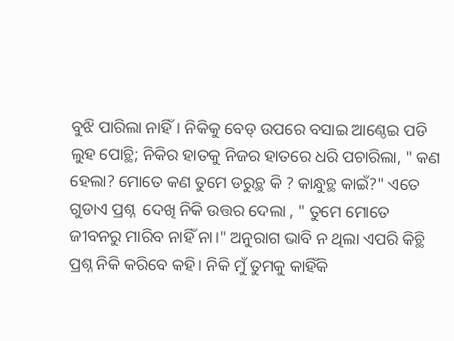ବୁଝି ପାରିଲା ନାହିଁ। ନିକିକୁ ବେଡ୍ ଉପରେ ବସାଇ ଆଣ୍ଠେଇ ପଡି ଲୁହ ପୋଚ୍ଥି; ନିକିର ହାତକୁ ନିଜର ହାତରେ ଧରି ପଚାରିଲା, " କଣ ହେଲା? ମୋତେ କଣ ତୁମେ ଡରୁଚ୍ଥ କି ? କାନ୍ଧୁଚ୍ଥ କାଇଁ?" ଏତେ ଗୁଡାଏ ପ୍ରଶ୍ନ  ଦେଖି ନିକି ଉତ୍ତର ଦେଲା , " ତୁମେ ମୋତେ ଜୀବନରୁ ମାରିବ ନାହିଁ ନା।" ଅନୁରାଗ ଭାବି ନ ଥିଲା ଏପରି କିଚ୍ଥି ପ୍ରଶ୍ନ ନିକି କରିବେ କହି। ନିକି ମୁଁ ତୁମକୁ କାହିଁକି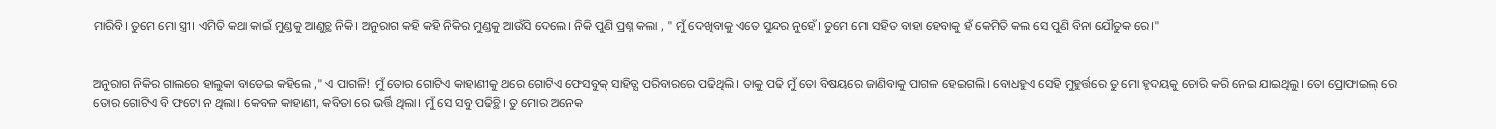ମାରିବି। ତୁମେ ମୋ ସ୍ତ୍ରୀ। ଏମିତି କଥା କାଇଁ ମୁଣ୍ଡକୁ ଆଣୁଚ୍ଥ ନିକି। ଅନୁରାଗ କହି କହି ନିକିର ମୁଣ୍ଡକୁ ଆଉଁସି ଦେଲେ। ନିକି ପୁଣି ପ୍ରଶ୍ନ କଲା , " ମୁଁ ଦେଖିବାକୁ ଏତେ ସୁନ୍ଦର ନୁହେଁ। ତୁମେ ମୋ ସହିତ ବାହା ହେବାକୁ ହଁ କେମିତି କଲ ସେ ପୁଣି ବିନା ଯୌତୁକ ରେ।"


ଅନୁରାଗ ନିକିର ଗାଲରେ ହାଲୁକା ବାଡେଇ କହିଲେ ," ଏ ପାଗଳି! ମୁଁ ତୋର ଗୋଟିଏ କାହାଣୀକୁ ଥରେ ଗୋଟିଏ ଫେସବୁକ୍ ସାହିତ୍ଯ ପରିବାରରେ ପଢିଥିଲି। ତାକୁ ପଢି ମୁଁ ତୋ ବିଷୟରେ ଜାଣିବାକୁ ପାଗଳ ହେଇଗଲି। ବୋଧହୁଏ ସେହି ମୁହୁର୍ତ୍ତରେ ତୁ ମୋ ହୃଦୟକୁ ଚୋରି କରି ନେଇ ଯାଇଥିଲୁ। ତୋ ପ୍ରୋଫାଇଲ୍ ରେ ତୋର ଗୋଟିଏ ବି ଫଟୋ ନ ଥିଲା। କେବଳ କାହାଣୀ, କବିତା ରେ ଭର୍ତ୍ତି ଥିଲା। ମୁଁ ସେ ସବୁ ପଢିଚ୍ଥି। ତୁ ମୋର ଅନେକ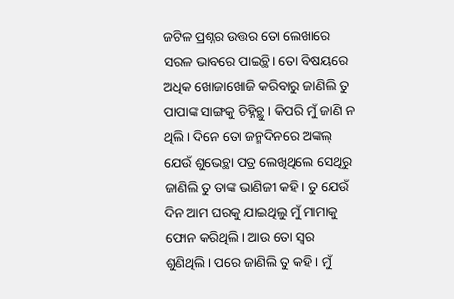ଜଟିଳ ପ୍ରଶ୍ନର ଉତ୍ତର ତୋ ଲେଖାରେ ସରଳ ଭାବରେ ପାଇଚ୍ଥି। ତୋ ବିଷୟରେ ଅଧିକ ଖୋଜାଖୋଜି କରିବାରୁ ଜାଣିଲି ତୁ ପାପାଙ୍କ ସାଙ୍ଗକୁ ଚିହ୍ନିଚ୍ଥୁ । କିପରି ମୁଁ ଜାଣି ନ ଥିଲି। ଦିନେ ତୋ ଜନ୍ମଦିନରେ ଅଙ୍କଲ୍ ଯେଉଁ ଶୁଭେଚ୍ଥା ପତ୍ର ଲେଖିଥିଲେ ସେଥିରୁ ଜାଣିଲି ତୁ ତାଙ୍କ ଭାଣିଜୀ କହି। ତୁ ଯେଉଁ ଦିନ ଆମ ଘରକୁ ଯାଇଥିଲୁ ମୁଁ ମାମାକୁ ଫୋନ କରିଥିଲି। ଆଉ ତୋ ସ୍ବର ଶୁଣିଥିଲି। ପରେ ଜାଣିଲି ତୁ କହି। ମୁଁ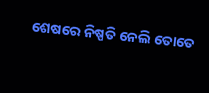ଶେଷରେ ନିଷ୍ପତି ନେଲି ତୋତେ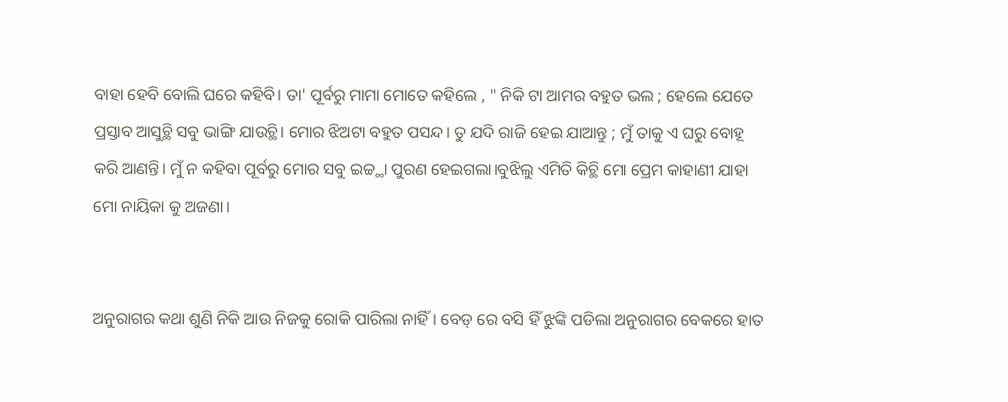ବାହା ହେବି ବୋଲି ଘରେ କହିବି। ତା' ପୂର୍ବରୁ ମାମା ମୋତେ କହିଲେ , " ନିକି ଟା ଆମର ବହୁତ ଭଲ ; ହେଲେ ଯେତେ ପ୍ରସ୍ତାବ ଆସୁଚ୍ଥି ସବୁ ଭାଙ୍ଗି ଯାଉଚ୍ଥି। ମୋର ଝିଅଟା ବହୁତ ପସନ୍ଦ। ତୁ ଯଦି ରାଜି ହେଇ ଯାଆନ୍ତୁ ; ମୁଁ ତାକୁ ଏ ଘରୁ ବୋହୂ କରି ଆଣନ୍ତି। ମୁଁ ନ କହିବା ପୂର୍ବରୁ ମୋର ସବୁ ଇଚ୍ଚ୍ଥା ପୁରଣ ହେଇଗଲା।ବୁଝିଲୁ ଏମିତି କିଚ୍ଥି ମୋ ପ୍ରେମ କାହାଣୀ ଯାହା ମୋ ନାୟିକା କୁ ଅଜଣା।


ଅନୁରାଗର କଥା ଶୁଣି ନିକି ଆଉ ନିଜକୁ ରୋକି ପାରିଲା ନାହିଁ। ବେଡ୍ ରେ ବସି ହିଁ ଝୁଙ୍କି ପଡିଲା ଅନୁରାଗର ବେକରେ ହାତ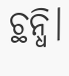ଚ୍ଥନ୍ଧି।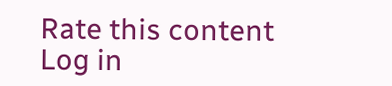Rate this content
Log in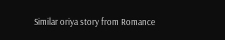Similar oriya story from Romance